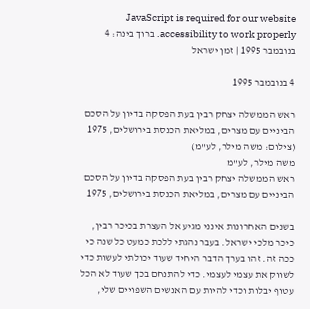JavaScript is required for our website accessibility to work properly. ברוך בינה: 4 בנובמבר 1995 | זמן ישראל

4 בנובמבר 1995

ראש הממשלה יצחק רבין בעת הפסקה בדיון על הסכם הביניים עם מצרים, במליאת הכנסת בירושלים, 1975 (צילום: משה מילר, לע"מ)
משה מילר, לע"מ
ראש הממשלה יצחק רבין בעת הפסקה בדיון על הסכם הביניים עם מצרים, במליאת הכנסת בירושלים, 1975

בשנים האחרונות אינני מגיע אל העצרת בכיכר רבין, כיכר מלכי ישראל. בעבר נהגתי ללכת כמעט כל שנה כי ככה זה. זהו בערך הדבר היחיד שעוד יכולתי לעשות כדי לשווק את עצמי לעצמי. כדי להתנחם בכך שעוד לא הכל עטוף יבלות וכדי להיות עם האנשים השפויים שלי,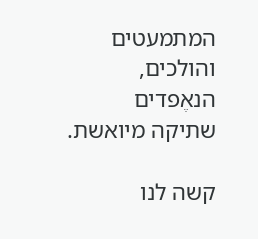המתמעטים והולכים, הנאֶפדים שתיקה מיואשת.

קשה לנו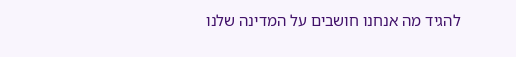להגיד מה אנחנו חושבים על המדינה שלנו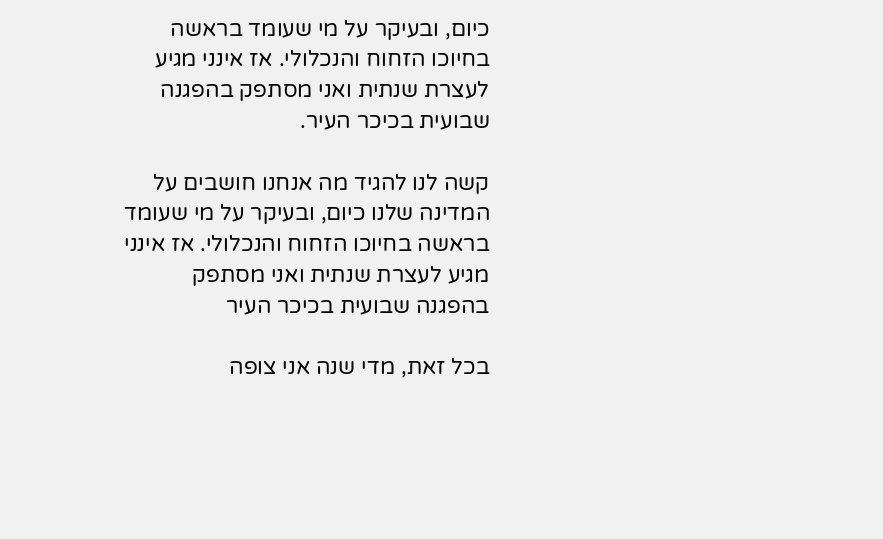כיום, ובעיקר על מי שעומד בראשה בחיוכו הזחוח והנכלולי. אז אינני מגיע לעצרת שנתית ואני מסתפק בהפגנה שבועית בכיכר העיר.

קשה לנו להגיד מה אנחנו חושבים על המדינה שלנו כיום, ובעיקר על מי שעומד בראשה בחיוכו הזחוח והנכלולי. אז אינני מגיע לעצרת שנתית ואני מסתפק בהפגנה שבועית בכיכר העיר

בכל זאת, מדי שנה אני צופה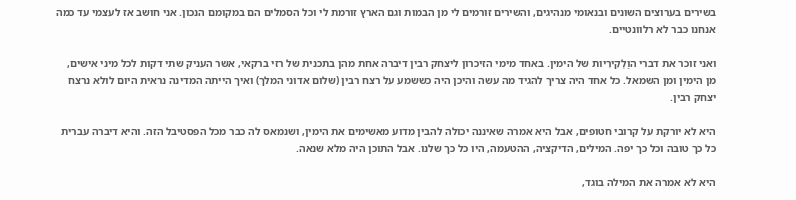בשירים בערוצים השונים ובנאומי מנהיגים, והשירים זורמים לי מן הבמות וגם הארץ זורמת לי וכל הסמלים הם במקומם הנכון. אני חושב אז לעצמי עד כמה אנחנו כבר לא רלוונטיים.

ואני זוכר את דברי הוַלְקִירִיות של הימין. באחד מימי הזיכרון ליצחק רבין דיברה אחת מהן בתכנית של רזי ברקאי, אשר העניק שתי דקות לכל מיני אישים, מן הימין ומן השמאל. כל אחד היה צריך להגיד מה עשה והיכן היה כששמע על רצח רבין (שלום אדוני המלך) ואיך הייתה המדינה נראית היום לולא נרצח יצחק רבין.

היא לא יורקת על קרובי חטופים, אבל היא אמרה שאיננה יכולה להבין מדוע מאשימים את הימין, ושנמאס לה כבר מכל הפסטיבל הזה. והיא דיברה עברית כל כך טובה וכל כך יפה. המילים, הדיקציה, ההטעמה, היו כל כך שלנו. אבל התוכן היה מלא שנאה.

היא לא אמרה את המילה בוגד,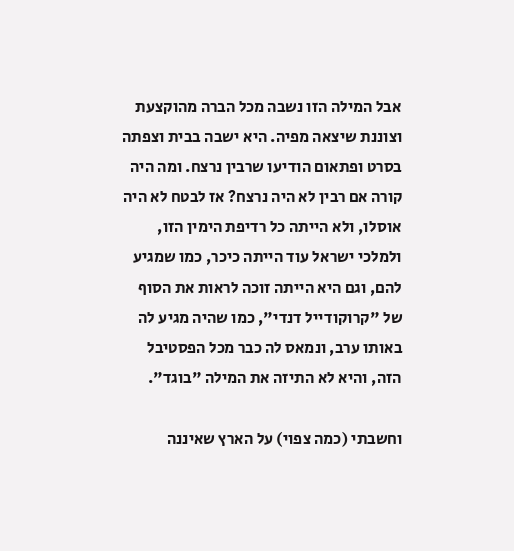אבל המילה הזו נשבה מכל הברה מהוקצעת וצוננת שיצאה מפיה. היא ישבה בבית וצפתה בסרט ופתאום הודיעו שרבין נרצח. ומה היה קורה אם רבין לא היה נרצח? אז לבטח לא היה אוסלו, ולא הייתה כל רדיפת הימין הזו, ולמלכי ישראל עוד הייתה כיכר, כמו שמגיע להם, וגם היא הייתה זוכה לראות את הסוף של "קרוקודייל דנדי", כמו שהיה מגיע לה באותו ערב, ונמאס לה כבר מכל הפסטיבל הזה, והיא לא התיזה את המילה "בוגד".

וחשבתי (כמה צפוי) על הארץ שאיננה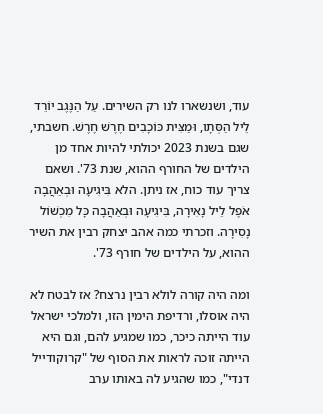עוד, ושנשארו לנו רק השירים. עַל הַנֶּגֶב יוֹרֵד לֵיל הַסְּתָו, וּמַצִּית כּוֹכָבִים חֶרֶשׁ חֶרֶשׁ. חשבתי, שגם בשנת 2023 יכולתי להיות אחד מן הילדים של החורף ההוא, שנת 73'. ושאם צריך עוד כוח, אז ניתן. הלא בִּיגִיעָה וּבְאַהֲבָה אֹפֶל לֵיל נָאִירָה, בִּיגִיעָה וּבְאַהֲבָה כָּל מִכְשׁוֹל נָסִירָה. וזכרתי כמה אהב יצחק רבין את השיר ההוא, על הילדים של חורף 73'.

ומה היה קורה לולא רבין נרצח? אז לבטח לא היה אוסלו, ורדיפת הימין הזו, ולמלכי ישראל עוד הייתה כיכר, כמו שמגיע להם, וגם היא הייתה זוכה לראות את הסוף של "קרוקודייל דנדי", כמו שהגיע לה באותו ערב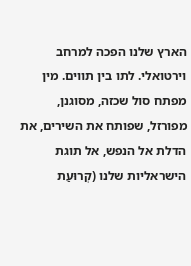הארץ שלנו הפכה למרחב וירטואלי. לתו בין תווים. מין מפתח סול שכזה, מסוגנן, מפורזל, שפותח את השירים, את הדלת אל הנפש, אל תוגת הישראליות שלנו (קְרוּעַת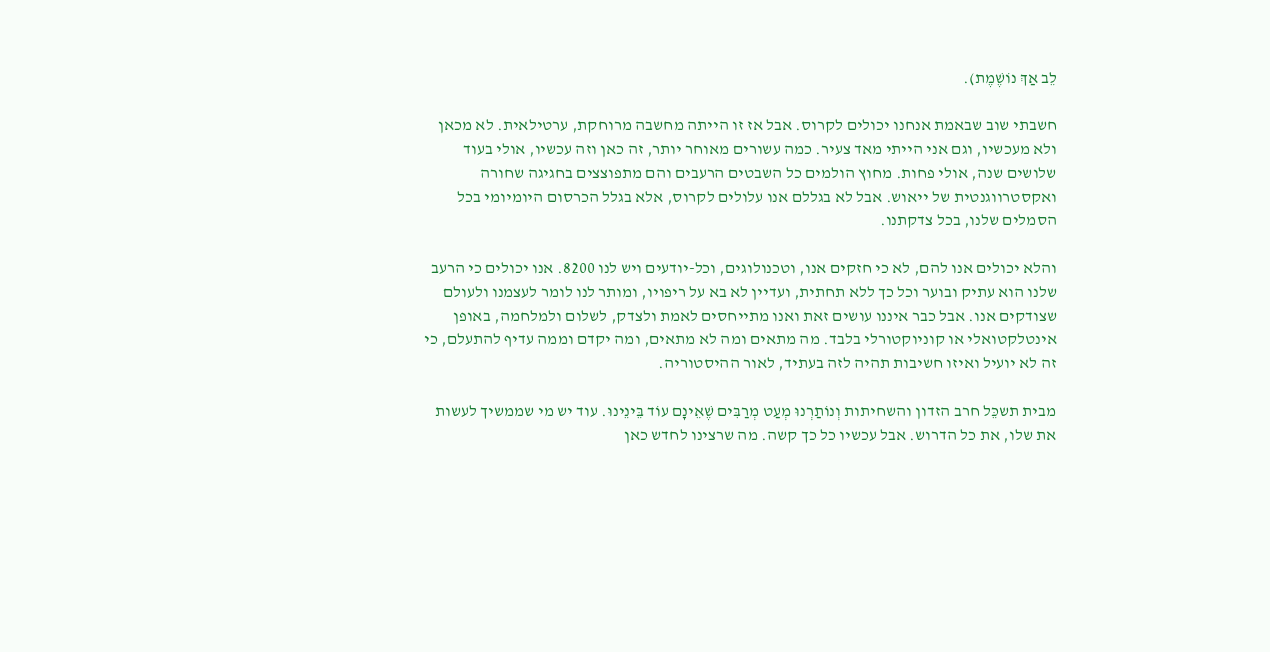לֵב אַךְ נוֹשֶׁמֶת).

חשבתי שוב שבאמת אנחנו יכולים לקרוס. אבל אז זו הייתה מחשבה מרוחקת, ערטילאית. לא מכאן ולא מעכשיו, וגם אני הייתי מאד צעיר. כמה עשורים מאוחר יותר, זה כאן וזה עכשיו, אולי בעוד שלושים שנה, אולי פחות. מחוץ הולמים כל השבטים הרעבים והם מתפוצצים בחגיגה שחורה ואקסטרווגנטית של ייאוש. אבל לא בגללם אנו עלולים לקרוס, אלא בגלל הכרסום היומיומי בכל הסמלים שלנו, בכל צדקתנו.

והלא יכולים אנו להם, לא כי חזקים אנו, וטכנולוגים, וכל-יודעים ויש לנו 8200. אנו יכולים כי הרעב שלנו הוא עתיק ובוער וכל כך ללא תחתית, ועדיין לא בא על ריפויו, ומותר לנו לומר לעצמנו ולעולם שצודקים אנו. אבל כבר איננו עושים זאת ואנו מתייחסים לאמת ולצדק, לשלום ולמלחמה, באופן אינטלקטואלי או קוניוקטורלי בלבד. מה מתאים ומה לא מתאים, ומה יקדם וממה עדיף להתעלם, כי זה לא יועיל ואיזו חשיבות תהיה לזה בעתיד, לאור ההיסטוריה.

מבית תשכֵּל חרב הזדון והשחיתות וְנוֹתַרְנוּ מְעַט מְרַבִּים שֶׁאֵינָם עוֹד בֵּינֵינוּ. עוד יש מי שממשיך לעשות את שלו, את כל הדרוש. אבל עכשיו כל כך קשה. מה שרצינו לחדש כאן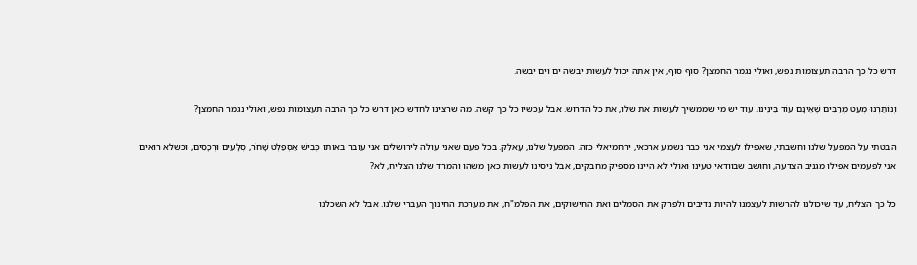דרש כל כך הרבה תעצומות נפש, ואולי נגמר החמצן? סוף סוף, אין אתה יכול לעשות יבשה ים וים יבשה.

וְנוֹתַרְנוּ מְעַט מְרַבִּים שֶׁאֵינָם עוֹד בֵּינֵינוּ. עוד יש מי שממשיך לעשות את שלו, את כל הדרוש. אבל עכשיו כל כך קשה. מה שרצינו לחדש כאן דרש כל כך הרבה תעצומות נפש, ואולי נגמר החמצן?

הבטתי על המפעל שלנו וחשבתי, שאפילו לעצמי אני כבר נשמע ארכאי, ירחמיאלי כזה. המפעל שלנו, עָאלֵק. בכל פעם שאני עולה לירושלים אני עובר באותו כְּבִישׁ אַסְפַלְט שָׁחֹר, סְלָעִים וּרְכָסִים, וכשלא רואים אני לפעמים אפילו מגניב הצדעה, וחושב שבוודאי טעינו ואולי לא היינו מספיק מחבקים, אבל ניסינו לעשות כאן משהו והמרד שלנו הצליח, לא?

כל כך הצליח, עד שיכולנו להרשות לעצמנו להיות נדיבים ולפרק את הסמלים ואת החישוקים, את הפלמ"ח, את מערכת החינוך העברי שלנו. אבל לא השכלנו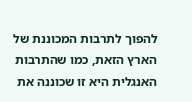להפוך לתרבות המכוננת של הארץ הזאת, כמו שהתרבות האנגלית היא זו שכוננה את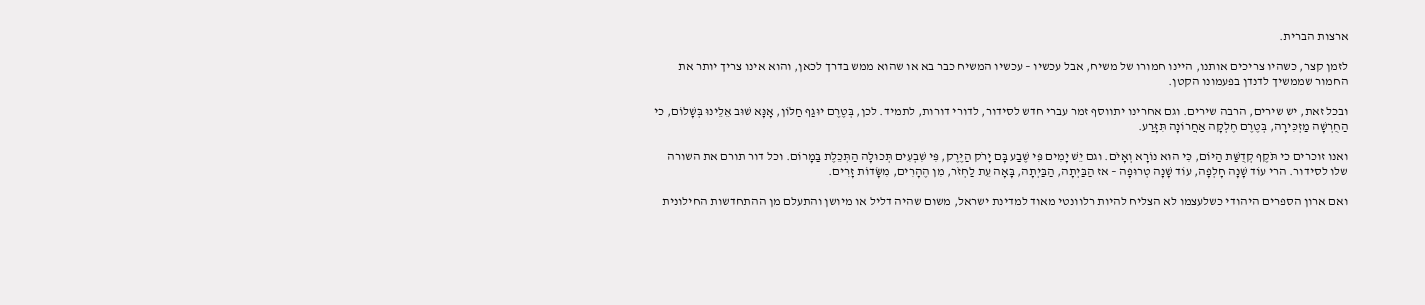ארצות הברית.

לזמן קצר, כשהיו צריכים אותנו, היינו חמורו של משיח, אבל עכשיו – עכשיו המשיח כבר בא או שהוא ממש בדרך לכאן, והוא אינו צריך יותר את החמור שממשיך לדנדן בפעמונו הקטן.

ובכל זאת, יש שירים, הרבה שירים. וגם אחרינו יתווסף זמר עברי חדש לסידור, לדורי דורות, לתמיד. לכן, בְּטֶרֶם יוּגַף חַלּוֹן, אָנָּא שׁוּב אֵלֵינוּ בְּשָׁלוֹם, כי הַחֻרְשָׁה מַזְכִּירָה, בְּטֶרֶם חֶלְקָה אַחֲרוֹנָה תִּזָּרַע.

ואנו זוכרים כי תֹּקֶף קְדֻשַּׁת הַיּוֹם, כִּי הוּא נוֹרָא וְאָיֹם. וגם יֵשׁ יָמִים פִּי שֶׁבַע בָּם יָרֹק הַיֶּרֶק, פִּי שִׁבְעִים תְּכוּלָה הַתְּכֵלֶת בַּמָרוֹם. וכל דור תורם את השורה שלו לסידור. הרי עוֹד שָׁנָה חָלְפָה, עוֹד שָׁנָה טְרוּפָה – אז הַבַּיְתָה, הַבַּיְתָה, בָּאָה עֵת לַחְזֹר, מִן הֶהָרִים, מִשָּׂדוֹת זָרִים.

ואם ארון הספרים היהודי כשלעצמו לא הצליח להיות רלוונטי מאוד למדינת ישראל, משום שהיה דליל או מיושן והתעלם מן ההתחדשות החילונית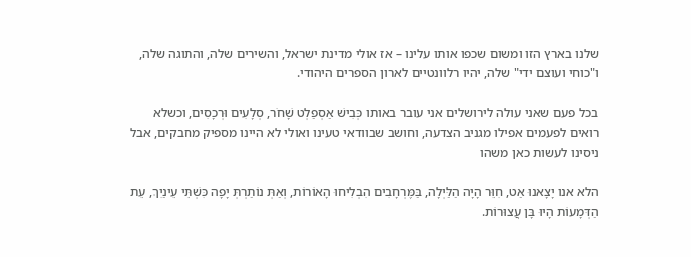שלנו בארץ הזו ומשום שכפו אותו עלינו – אז אולי מדינת ישראל, והשירים שלה, והתוגה שלה, ו"כוחי ועוצם ידי" שלה, יהיו רלוונטיים לארון הספרים היהודי.

בכל פעם שאני עולה לירושלים אני עובר באותו כְּבִישׁ אַסְפַלְט שָׁחֹר, סְלָעִים וּרְכָסִים, וכשלא רואים לפעמים אפילו מגניב הצדעה, וחושב שבוודאי טעינו ואולי לא היינו מספיק מחבקים, אבל ניסינו לעשות כאן משהו

הלא אנו יָצָאנוּ אַט, חִוֵּר הָיָה הַלַּיְלָה, בַּמֶּרְחָבִים הִבְלִיחוּ הָאוֹרוֹת, וְאַתְּ נוֹתַרְתְּ יָפָה כִּשְׁתֵּי עֵינַיִךְ, עֵת הַדְּמָעוֹת הָיוּ בָּן עֲצוּרוֹת.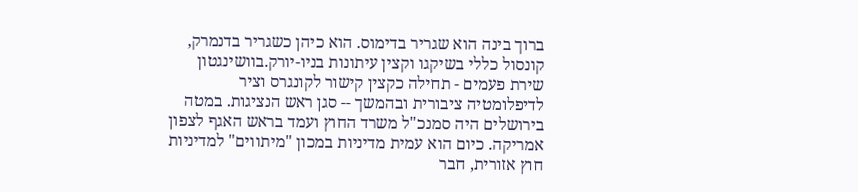ברוך בינה הוא שגריר בדימוס. הוא כיהן כשגריר בדנמרק, קונסול כללי בשיקגו וקצין עיתונות בניו-יורק.בוושינגטון שירת פעמים - תחילה כקצין קישור לקונגרס וציר לדיפלומטיה ציבורית ובהמשך -- סגן ראש הנציגות. במטה בירושלים היה סמנכ"ל משרד החוץ ועמד בראש האגף לצפון אמריקה. כיום הוא עמית מדיניות במכון "מיתווים" למדיניות חוץ אזורית, חבר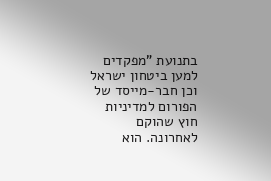בתנועת "מפקדים למען ביטחון ישראל וכן חבר-מייסד של הפורום למדיניות חוץ שהוקם לאחרונה. הוא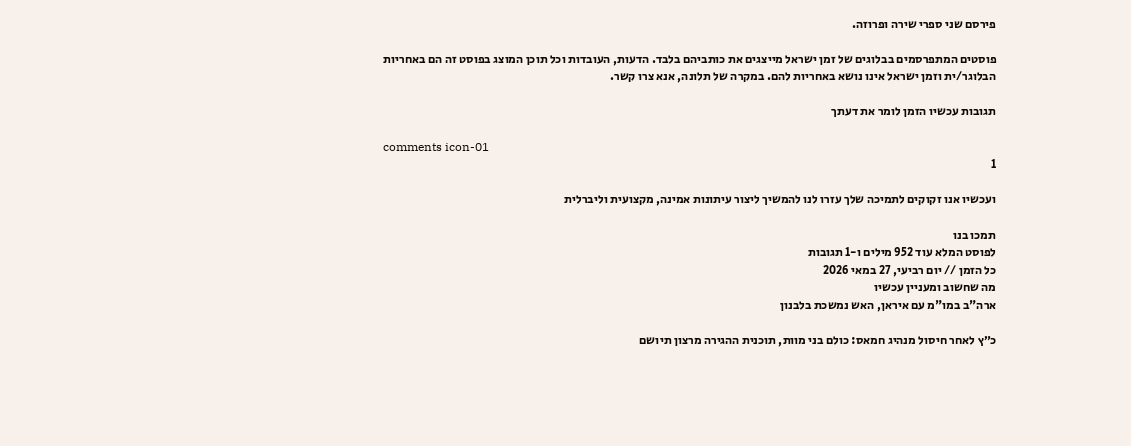פירסם שני ספרי שירה ופרוזה.

פוסטים המתפרסמים בבלוגים של זמן ישראל מייצגים את כותביהם בלבד. הדעות, העובדות וכל תוכן המוצג בפוסט זה הם באחריות הבלוגר/ית וזמן ישראל אינו נושא באחריות להם. במקרה של תלונה, אנא צרו קשר.

תגובות עכשיו הזמן לומר את דעתך

comments icon-01
1

ועכשיו אנו זקוקים לתמיכה שלך עזרו לנו להמשיך ליצור עיתונות אמינה, מקצועית וליברלית

תמכו בנו
לפוסט המלא עוד 952 מילים ו-1 תגובות
כל הזמן // יום רביעי, 27 במאי 2026
מה שחשוב ומעניין עכשיו
ארה"ב במו"מ עם איראן, האש נמשכת בלבנון

כ״ץ לאחר חיסול מנהיג חמאס: כולם בני מוות, תוכנית ההגירה מרצון תיושם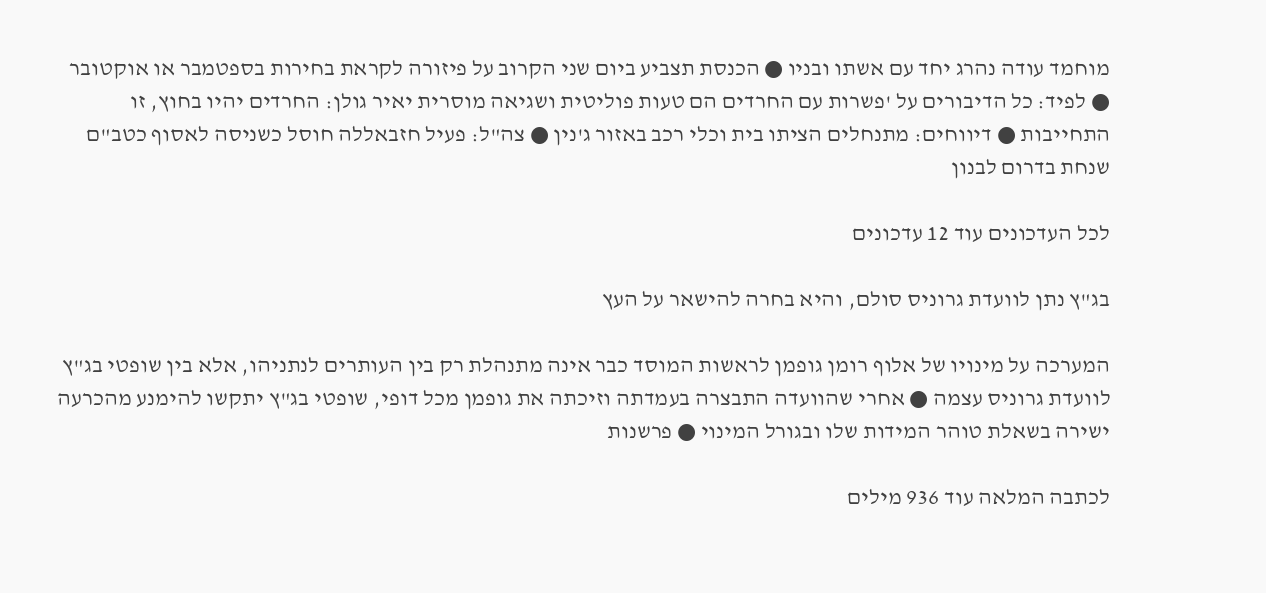מוחמד עודה נהרג יחד עם אשתו ובניו ● הכנסת תצביע ביום שני הקרוב על פיזורה לקראת בחירות בספטמבר או אוקטובר ● לפיד: כל הדיבורים על 'פשרות עם החרדים הם טעות פוליטית ושגיאה מוסרית יאיר גולן: החרדים יהיו בחוץ, זו התחייבות ● דיווחים: מתנחלים הציתו בית וכלי רכב באזור ג'נין ● צה"ל: פעיל חזבאללה חוסל כשניסה לאסוף כטב"ם שנחת בדרום לבנון

לכל העדכונים עוד 12 עדכונים

בג"ץ נתן לוועדת גרוניס סולם, והיא בחרה להישאר על העץ

המערכה על מינויו של אלוף רומן גופמן לראשות המוסד כבר אינה מתנהלת רק בין העותרים לנתניהו, אלא בין שופטי בג"ץ לוועדת גרוניס עצמה ● אחרי שהוועדה התבצרה בעמדתה וזיכתה את גופמן מכל דופי, שופטי בג"ץ יתקשו להימנע מהכרעה ישירה בשאלת טוהר המידות שלו ובגורל המינוי ● פרשנות

לכתבה המלאה עוד 936 מילים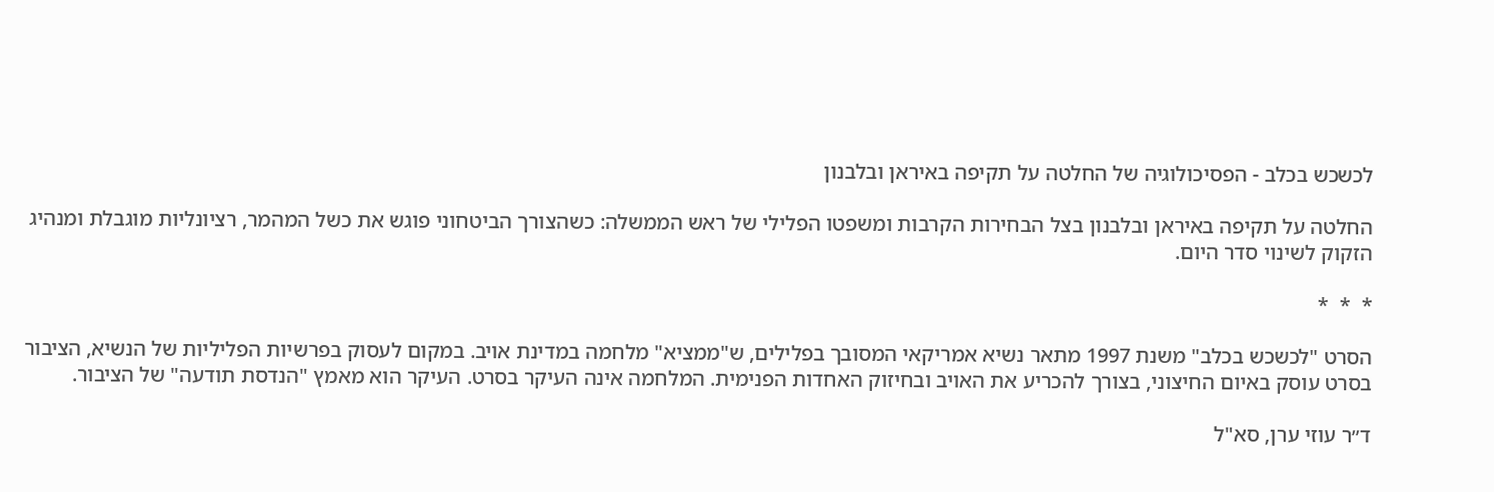לכשכש בכלב - הפסיכולוגיה של החלטה על תקיפה באיראן ובלבנון

החלטה על תקיפה באיראן ובלבנון בצל הבחירות הקרבות ומשפטו הפלילי של ראש הממשלה: כשהצורך הביטחוני פוגש את כשל המהמר, רציונליות מוגבלת ומנהיג הזקוק לשינוי סדר היום.

*  *  *

הסרט "לכשכש בכלב" משנת 1997 מתאר נשיא אמריקאי המסובך בפלילים, ש"ממציא" מלחמה במדינת אויב. במקום לעסוק בפרשיות הפליליות של הנשיא, הציבור בסרט עוסק באיום החיצוני, בצורך להכריע את האויב ובחיזוק האחדות הפנימית. המלחמה אינה העיקר בסרט. העיקר הוא מאמץ "הנדסת תודעה" של הציבור.

ד״ר עוזי ערן, סא"ל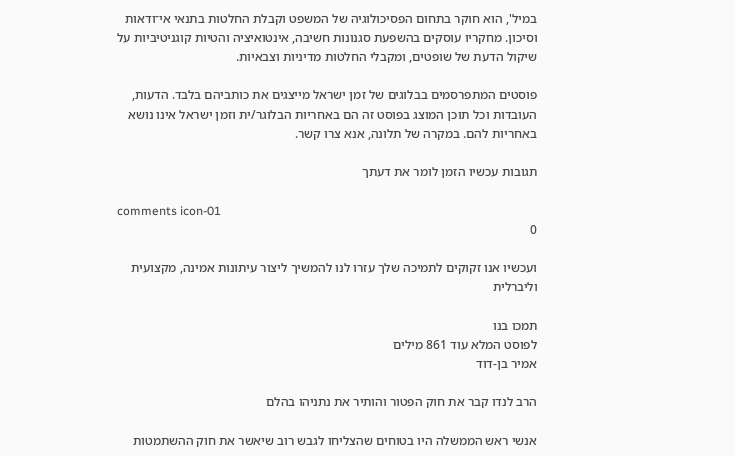במיל', הוא חוקר בתחום הפסיכולוגיה של המשפט וקבלת החלטות בתנאי אי־ודאות וסיכון. מחקריו עוסקים בהשפעת סגנונות חשיבה, אינטואיציה והטיות קוגניטיביות על שיקול הדעת של שופטים, ומקבלי החלטות מדיניות וצבאיות.

פוסטים המתפרסמים בבלוגים של זמן ישראל מייצגים את כותביהם בלבד. הדעות, העובדות וכל תוכן המוצג בפוסט זה הם באחריות הבלוגר/ית וזמן ישראל אינו נושא באחריות להם. במקרה של תלונה, אנא צרו קשר.

תגובות עכשיו הזמן לומר את דעתך

comments icon-01
0

ועכשיו אנו זקוקים לתמיכה שלך עזרו לנו להמשיך ליצור עיתונות אמינה, מקצועית וליברלית

תמכו בנו
לפוסט המלא עוד 861 מילים
אמיר בן-דוד

הרב לנדו קבר את חוק הפטור והותיר את נתניהו בהלם

אנשי ראש הממשלה היו בטוחים שהצליחו לגבש רוב שיאשר את חוק ההשתמטות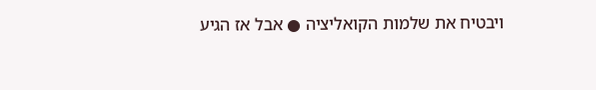ויבטיח את שלמות הקואליציה ● אבל אז הגיע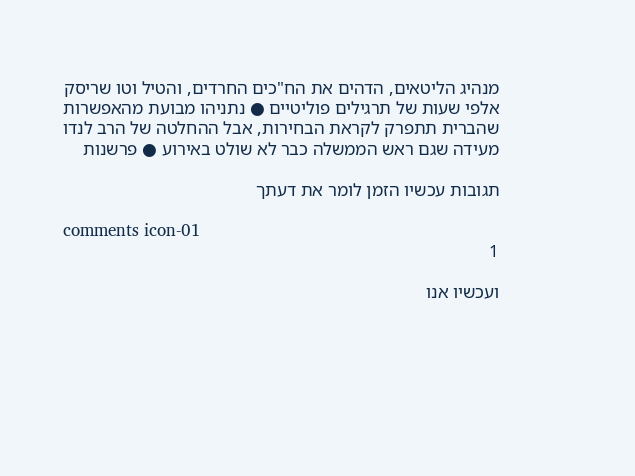מנהיג הליטאים, הדהים את הח"כים החרדים, והטיל וטו שריסק אלפי שעות של תרגילים פוליטיים ● נתניהו מבועת מהאפשרות שהברית תתפרק לקראת הבחירות, אבל ההחלטה של הרב לנדו מעידה שגם ראש הממשלה כבר לא שולט באירוע ● פרשנות

תגובות עכשיו הזמן לומר את דעתך

comments icon-01
1

ועכשיו אנו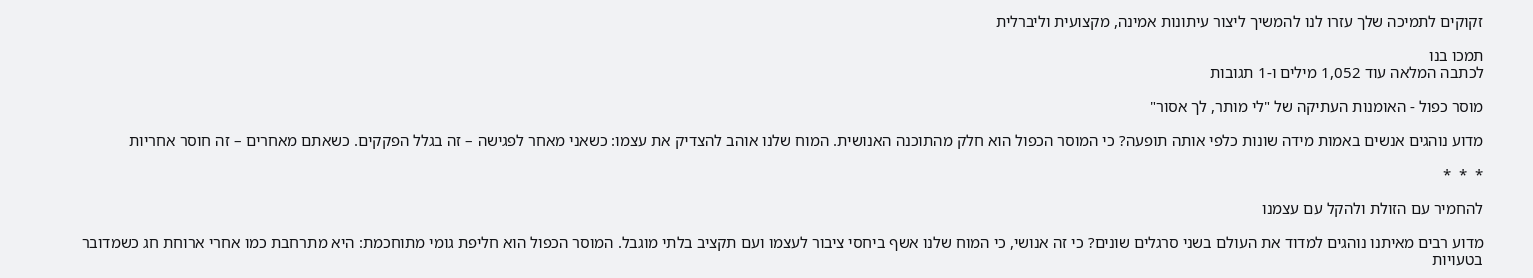זקוקים לתמיכה שלך עזרו לנו להמשיך ליצור עיתונות אמינה, מקצועית וליברלית

תמכו בנו
לכתבה המלאה עוד 1,052 מילים ו-1 תגובות

מוסר כפול - האומנות העתיקה של "לי מותר, לך אסור"

מדוע נוהגים אנשים באמות מידה שונות כלפי אותה תופעה? כי המוסר הכפול הוא חלק מהתוכנה האנושית. המוח שלנו אוהב להצדיק את עצמו: כשאני מאחר לפגישה – זה בגלל הפקקים. כשאתם מאחרים – זה חוסר אחריות

*  *  *

להחמיר עם הזולת ולהקל עם עצמנו

מדוע רבים מאיתנו נוהגים למדוד את העולם בשני סרגלים שונים? כי זה אנושי, כי המוח שלנו אשף ביחסי ציבור לעצמו ועם תקציב בלתי מוגבל. המוסר הכפול הוא חליפת גומי מתוחכמת: היא מתרחבת כמו אחרי ארוחת חג כשמדובר בטעויות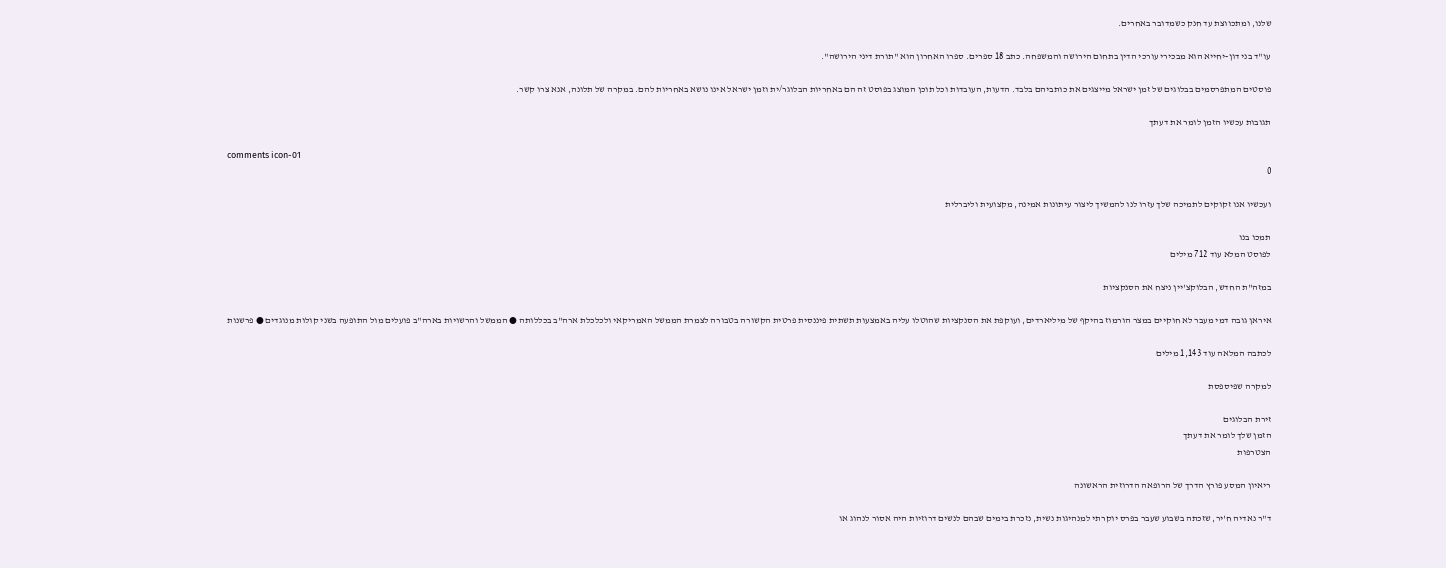שלנו, ומתכווצת עד חנק כשמדובר באחרים.

עו"ד בני דון-יחייא הוא מבכירי עורכי הדין בתחום הירושה והמשפחה. כתב 18 ספרים. ספרו האחרון הוא "תורת דיני הירושה".

פוסטים המתפרסמים בבלוגים של זמן ישראל מייצגים את כותביהם בלבד. הדעות, העובדות וכל תוכן המוצג בפוסט זה הם באחריות הבלוגר/ית וזמן ישראל אינו נושא באחריות להם. במקרה של תלונה, אנא צרו קשר.

תגובות עכשיו הזמן לומר את דעתך

comments icon-01
0

ועכשיו אנו זקוקים לתמיכה שלך עזרו לנו להמשיך ליצור עיתונות אמינה, מקצועית וליברלית

תמכו בנו
לפוסט המלא עוד 712 מילים

במזה"ת החדש, הבלוקצ'יין ניצח את הסנקציות

איראן גובה דמי מעבר לא חוקיים במצר הורמוז בהיקף של מיליארדים, ועוקפת את הסנקציות שהוטלו עליה באמצעות תשתית פיננסית פרטית הקשורה בטבורה לצמרת הממשל האמריקאי ולכלכלת ארה"ב בכללותה ● הממשל והרשויות בארה"ב פועלים מול התופעה בשני קולות מנוגדים ● פרשנות

לכתבה המלאה עוד 1,143 מילים

למקרה שפיספסת

זירת הבלוגים
הזמן שלך לומר את דעתך
הצטרפות

ריאיון המסע פורץ הדרך של הרופאה הדרוזית הראשונה

ד"ר נאדיה ח'יר, שזכתה בשבוע שעבר בפרס יוקרתי למנהיגות נשית, נזכרת בימים שבהם לנשים דרוזיות היה אסור לנהוג או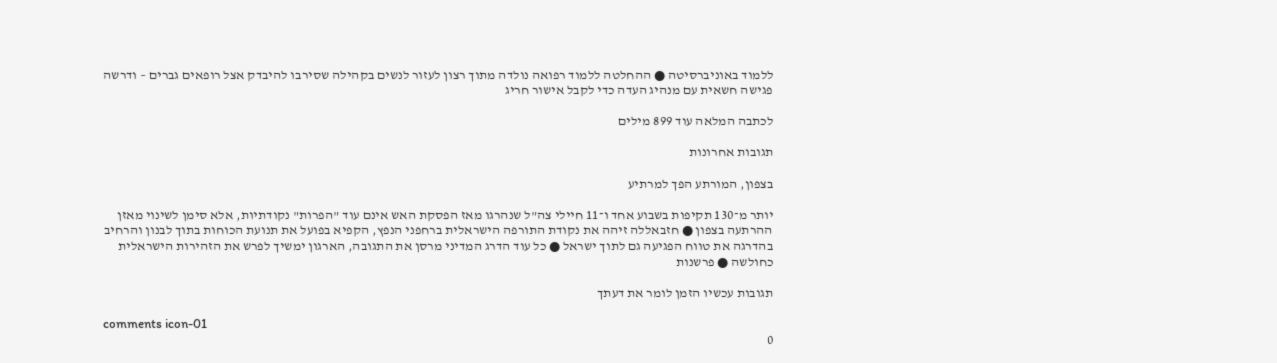ללמוד באוניברסיטה ● ההחלטה ללמוד רפואה נולדה מתוך רצון לעזור לנשים בקהילה שסירבו להיבדק אצל רופאים גברים – ודרשה פגישה חשאית עם מנהיג העדה כדי לקבל אישור חריג

לכתבה המלאה עוד 899 מילים

תגובות אחרונות

בצפון, המורתע הפך למרתיע

יותר מ־130 תקיפות בשבוע אחד ו־11 חיילי צה"ל שנהרגו מאז הפסקת האש אינם עוד "הפרות" נקודתיות, אלא סימן לשינוי מאזן ההרתעה בצפון ● חזבאללה זיהה את נקודת התורפה הישראלית ברחפני הנפץ, הקפיא בפועל את תנועת הכוחות בתוך לבנון והרחיב בהדרגה את טווח הפגיעה גם לתוך ישראל ● כל עוד הדרג המדיני מרסן את התגובה, הארגון ימשיך לפרש את הזהירות הישראלית כחולשה ● פרשנות

תגובות עכשיו הזמן לומר את דעתך

comments icon-01
0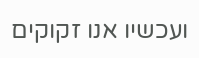ועכשיו אנו זקוקים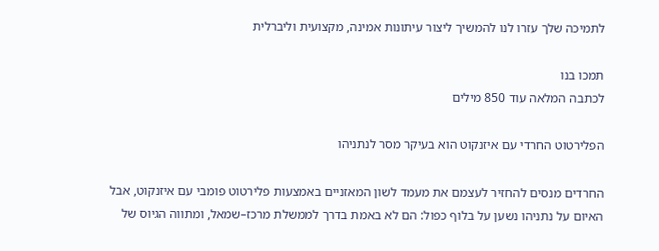לתמיכה שלך עזרו לנו להמשיך ליצור עיתונות אמינה, מקצועית וליברלית

תמכו בנו
לכתבה המלאה עוד 850 מילים

הפלירטוט החרדי עם איזנקוט הוא בעיקר מסר לנתניהו

החרדים מנסים להחזיר לעצמם את מעמד לשון המאזניים באמצעות פלירטוט פומבי עם איזנקוט, אבל האיום על נתניהו נשען על בלוף כפול: הם לא באמת בדרך לממשלת מרכז–שמאל, ומתווה הגיוס של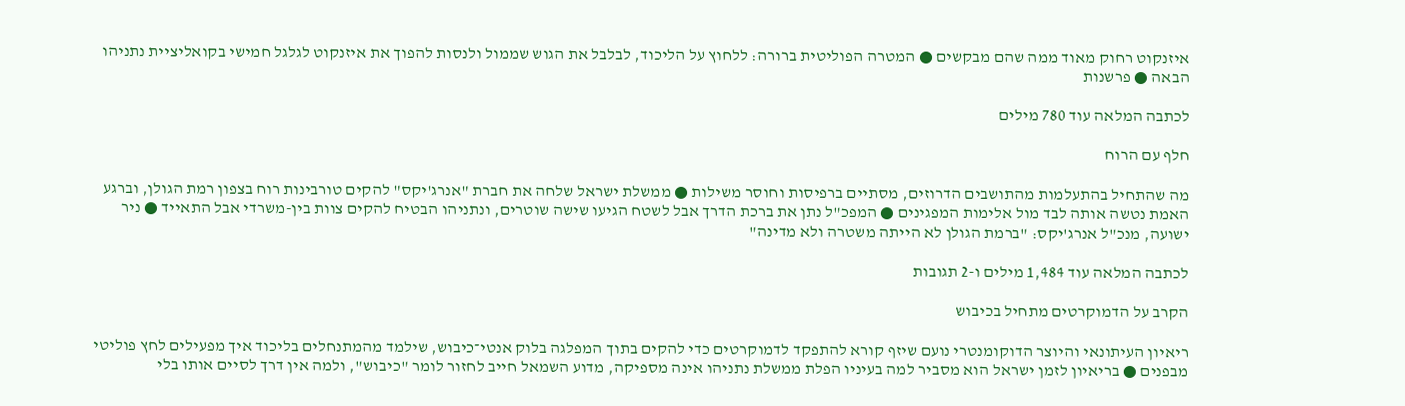איזנקוט רחוק מאוד ממה שהם מבקשים ● המטרה הפוליטית ברורה: ללחוץ על הליכוד, לבלבל את הגוש שממול ולנסות להפוך את איזנקוט לגלגל חמישי בקואליציית נתניהו הבאה ● פרשנות

לכתבה המלאה עוד 780 מילים

חלף עם הרוח

מה שהתחיל בהתעלמות מהתושבים הדרוזים, מסתיים ברפיסות וחוסר משילות ● ממשלת ישראל שלחה את חברת "אנרג'יקס" להקים טורבינות רוח בצפון רמת הגולן, וברגע האמת נטשה אותה לבד מול אלימות המפגינים ● המפכ"ל נתן את ברכת הדרך אבל לשטח הגיעו שישה שוטרים, ונתניהו הבטיח להקים צוות בין-משרדי אבל התאייד ● ניר ישועה, מנכ"ל אנרג'יקס: "ברמת הגולן לא הייתה משטרה ולא מדינה"

לכתבה המלאה עוד 1,484 מילים ו-2 תגובות

הקרב על הדמוקרטים מתחיל בכיבוש

ריאיון העיתונאי והיוצר הדוקומנטרי נועם שיזף קורא להתפקד לדמוקרטים כדי להקים בתוך המפלגה בלוק אנטי־כיבוש, שילמד מהמתנחלים בליכוד איך מפעילים לחץ פוליטי מבפנים ● בריאיון לזמן ישראל הוא מסביר למה בעיניו הפלת ממשלת נתניהו אינה מספיקה, מדוע השמאל חייב לחזור לומר "כיבוש", ולמה אין דרך לסיים אותו בלי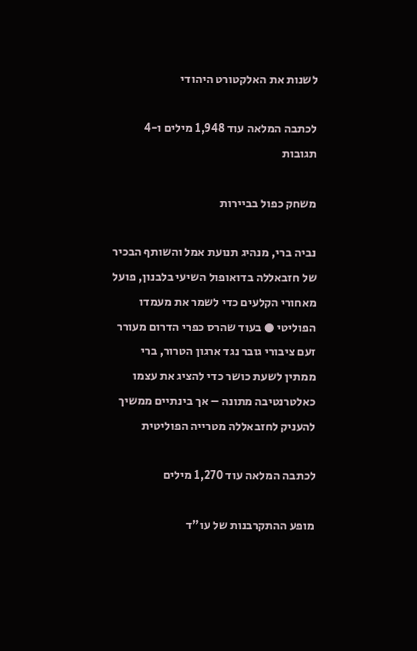לשנות את האלקטורט היהודי

לכתבה המלאה עוד 1,948 מילים ו-4 תגובות

משחק כפול בביירות

נביה ברי, מנהיג תנועת אמל והשותף הבכיר של חזבאללה בדואופול השיעי בלבנון, פועל מאחורי הקלעים כדי לשמר את מעמדו הפוליטי ● בעוד שהרס כפרי הדרום מעורר זעם ציבורי גובר נגד ארגון הטרור, ברי ממתין לשעת כושר כדי להציג את עצמו כאלטרנטיבה מתונה – אך בינתיים ממשיך להעניק לחזבאללה מטרייה הפוליטית

לכתבה המלאה עוד 1,270 מילים

מופע ההתקרבנות של עו"ד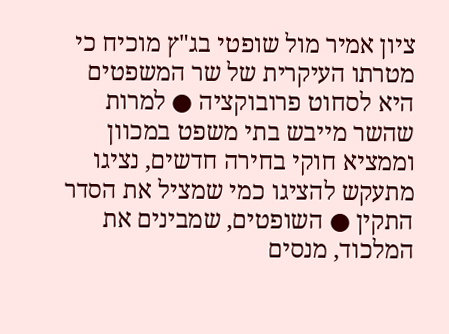ציון אמיר מול שופטי בג"ץ מוכיח כי מטרתו העיקרית של שר המשפטים היא לסחוט פרובוקציה ● למרות שהשר מייבש בתי משפט במכוון וממציא חוקי בחירה חדשים, נציגו מתעקש להציגו כמי שמציל את הסדר התקין ● השופטים, שמבינים את המלכוד, מנסים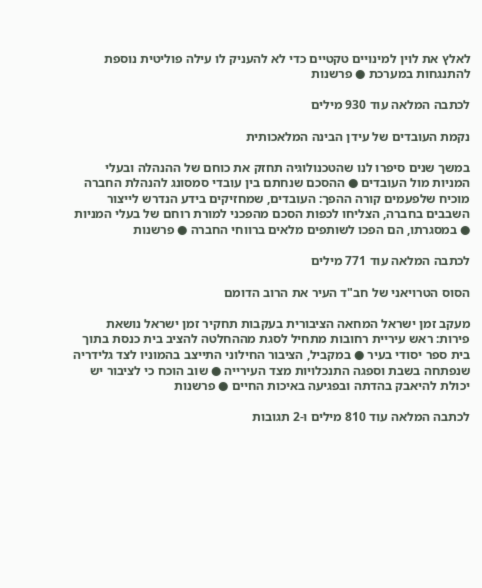לאלץ את לוין למינויים טקטיים כדי לא להעניק לו עילה פוליטית נוספת להתנגחות במערכת ● פרשנות

לכתבה המלאה עוד 930 מילים

נקמת העובדים של עידן הבינה המלאכותית

במשך שנים סיפרו לנו שהטכנולוגיה תחזק את כוחם של ההנהלה ובעלי המניות מול העובדים ● ההסכם שנחתם בין עובדי סמסונג להנהלת החברה מוכיח שלפעמים קורה ההפך: העובדים, שמחזיקים בידע הנדרש לייצור השבבים בחברה, הצליחו לכפות הסכם מהפכני למורת רוחם של בעלי המניות ● במסגרתו, הם הפכו לשותפים מלאים ברווחי החברה ● פרשנות

לכתבה המלאה עוד 771 מילים

הסוס הטרויאני של חב"ד העיר את הרוב הדומם

מעקב זמן ישראל המחאה הציבורית בעקבות תחקיר זמן ישראל נושאת פירות: ראש עיריית רחובות מתחיל לסגת מההחלטה להציב בית כנסת בתוך בית ספר יסודי בעיר ● במקביל, הציבור החילוני התייצב בהמוניו לצד גלידריה שנפתחה בשבת וספגה התנכלויות מצד העירייה ● שוב הוכח כי לציבור יש יכולת להיאבק בהדתה ובפגיעה באיכות החיים ● פרשנות

לכתבה המלאה עוד 810 מילים ו-2 תגובות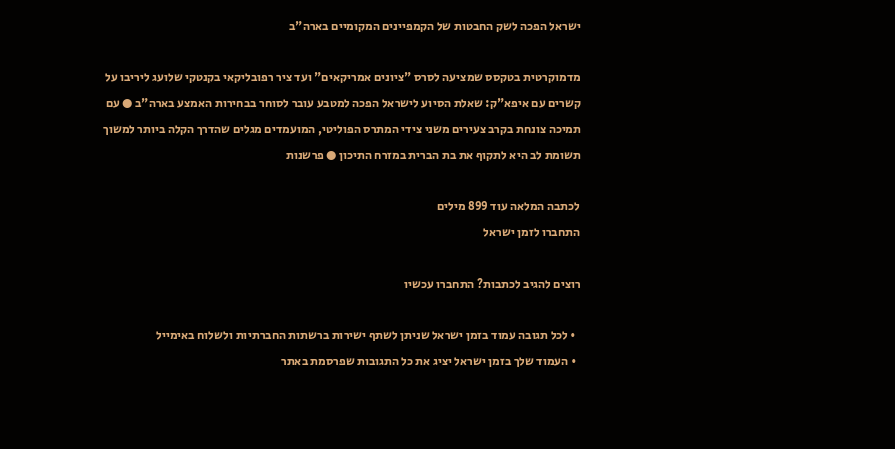ישראל הפכה לשק החבטות של הקמפיינים המקומיים בארה"ב

מדמוקרטית בטקסס שמציעה לסרס "ציונים אמריקאים" ועד ציר רפובליקאי בקנטקי שלועג ליריבו על קשרים עם איפא"ק: שאלת הסיוע לישראל הפכה למטבע עובר לסוחר בבחירות האמצע בארה"ב ● עם תמיכה צונחת בקרב צעירים משני צידי המתרס הפוליטי, המועמדים מגלים שהדרך הקלה ביותר למשוך תשומת לב היא לתקוף את בת הברית במזרח התיכון ● פרשנות

לכתבה המלאה עוד 899 מילים
התחברו לזמן ישראל

רוצים להגיב לכתבות? התחברו עכשיו

  • לכל תגובה עמוד בזמן ישראל שניתן לשתף ישירות ברשתות החברתיות ולשלוח באימייל
  • העמוד שלך בזמן ישראל יציג את כל התגובות שפרסמת באתר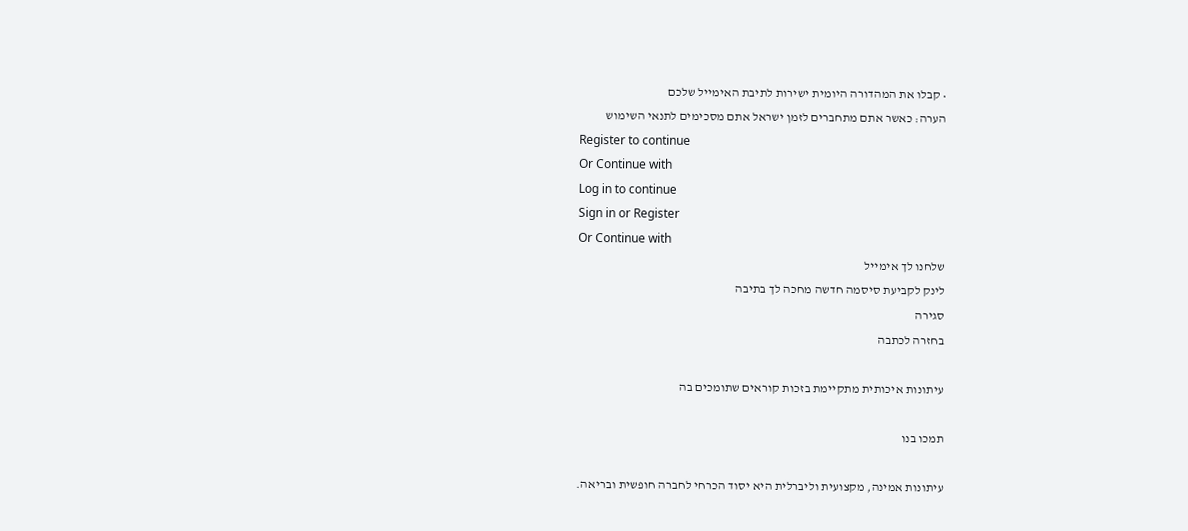• קבלו את המהדורה היומית ישירות לתיבת האימייל שלכם
הערה: כאשר אתם מתחברים לזמן ישראל אתם מסכימים לתנאי השימוש
Register to continue
Or Continue with
Log in to continue
Sign in or Register
Or Continue with
שלחנו לך אימייל
לינק לקביעת סיסמה חדשה מחכה לך בתיבה
סגירה
בחזרה לכתבה

עיתונות איכותית מתקיימת בזכות קוראים שתומכים בה

תמכו בנו

עיתונות אמינה, מקצועית וליברלית היא יסוד הכרחי לחברה חופשית ובריאה.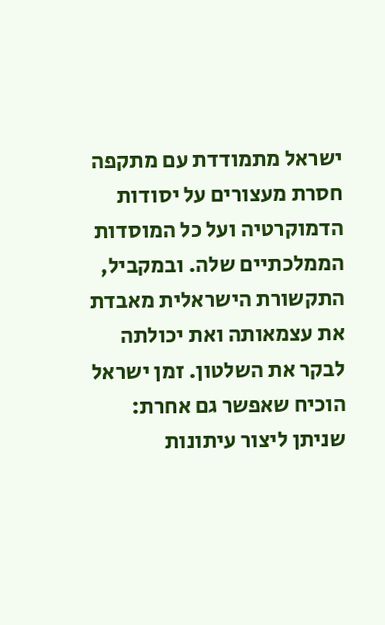ישראל מתמודדת עם מתקפה חסרת מעצורים על יסודות הדמוקרטיה ועל כל המוסדות הממלכתיים שלה. ובמקביל, התקשורת הישראלית מאבדת את עצמאותה ואת יכולתה לבקר את השלטון. זמן ישראל הוכיח שאפשר גם אחרת: שניתן ליצור עיתונות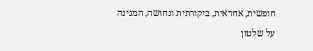חופשית, אחראית, ביקורתית ונחושה, המגינה על שלטון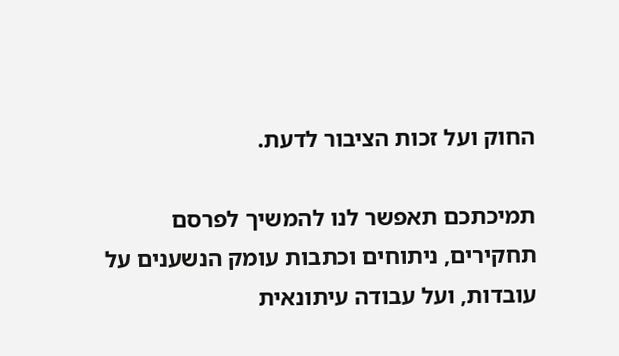החוק ועל זכות הציבור לדעת.

תמיכתכם תאפשר לנו להמשיך לפרסם תחקירים, ניתוחים וכתבות עומק הנשענים על עובדות, ועל עבודה עיתונאית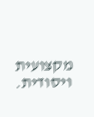מקצועית ויסודית.